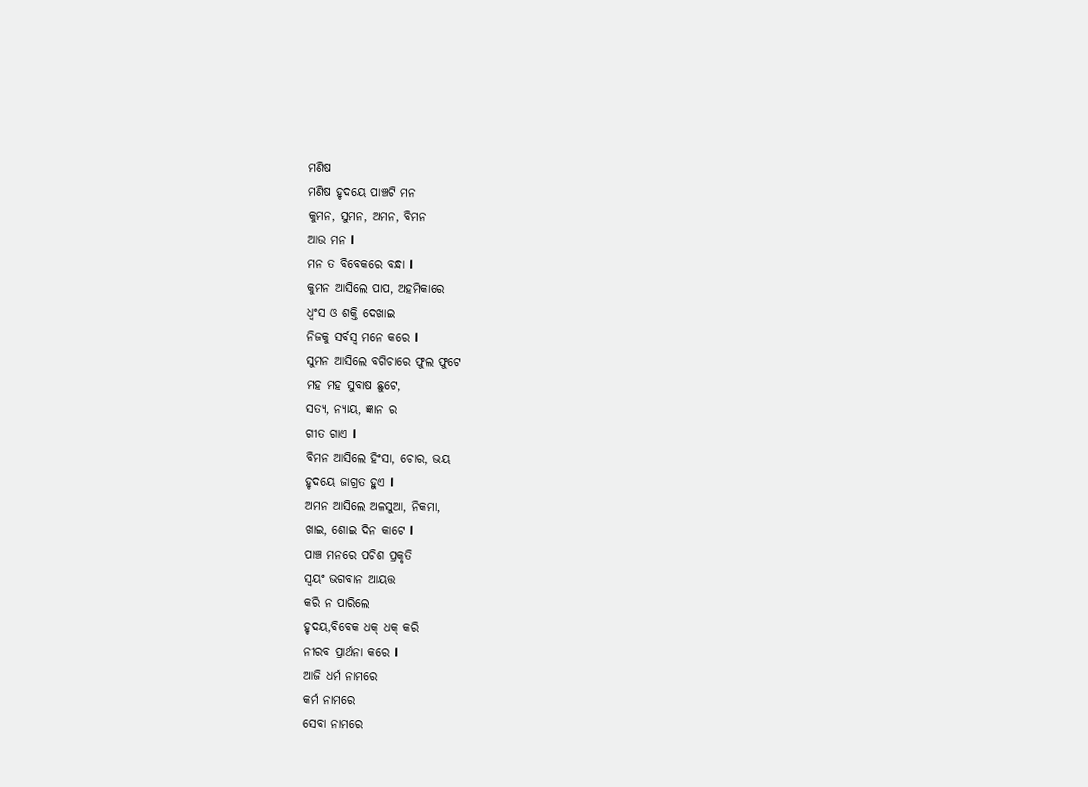ମଣିଷ
ମଣିଷ ହୃଦୟେ ପାଞ୍ଚଟି ମନ
କୁମନ, ସୁମନ, ଅମନ, ବିମନ
ଆଉ ମନ l
ମନ ତ ବିବେକରେ ବନ୍ଧା l
କୁମନ ଆସିଲେ ପାପ, ଅହମିକାରେ
ଧ୍ବଂସ ଓ ଶକ୍ତି ଦେଖାଇ
ନିଜକୁ ସର୍ବସ୍ବ ମନେ କରେ l
ସୁମନ ଆସିଲେ ବଗିଚାରେ ଫୁଲ ଫୁଟେ
ମହ ମହ ସୁବାଷ ଛୁଟେ,
ସତ୍ୟ, ନ୍ୟାୟ, ଜ୍ଞାନ ର
ଗୀତ ଗାଏ l
ବିମନ ଆସିଲେ ହିଂସା, ଚୋର, ଭୟ
ହୃଦୟେ ଜାଗ୍ରତ ହୁଏ l
ଅମନ ଆସିଲେ ଅଳସୁଆ, ନିକମା,
ଖାଇ, ଶୋଇ ଦିନ କାଟେ l
ପାଞ୍ଚ ମନରେ ପଚିଶ ପ୍ରକୃତି
ସ୍ୱୟଂ ଭଗବାନ ଆୟତ୍ତ
କରି ନ ପାରିଲେ
ହୃଦୟ,ବିବେକ ଧକ୍ ଧକ୍ କରି
ନୀରବ ପ୍ରାର୍ଥନା କରେ l
ଆଜି ଧର୍ମ ନାମରେ
କର୍ମ ନାମରେ
ସେବା ନାମରେ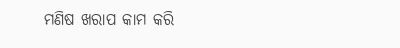ମଣିଷ ଖରାପ କାମ କରି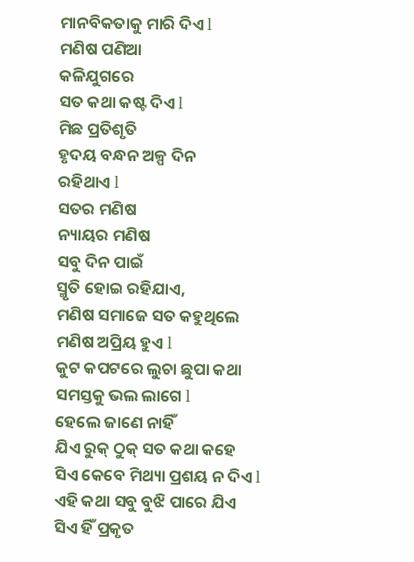ମାନବିକତାକୁ ମାରି ଦିଏ l
ମଣିଷ ପଣିଆ
କଳିଯୁଗରେ
ସତ କଥା କଷ୍ଟ ଦିଏ l
ମିଛ ପ୍ରତିଶୃତି
ହୃଦୟ ବନ୍ଧନ ଅଳ୍ପ ଦିନ
ରହିଥାଏ l
ସତର ମଣିଷ
ନ୍ୟାୟର ମଣିଷ
ସବୁ ଦିନ ପାଇଁ
ସ୍ମୃତି ହୋଇ ରହିଯାଏ,
ମଣିଷ ସମାଜେ ସତ କହୁଥିଲେ
ମଣିଷ ଅପ୍ରିୟ ହୁଏ l
କୁଟ କପଟରେ ଲୁଚା ଛୁପା କଥା
ସମସ୍ତକୁ ଭଲ ଲାଗେ l
ହେଲେ ଜାଣେ ନାହିଁ
ଯିଏ ରୁକ୍ ଠୁକ୍ ସତ କଥା କହେ
ସିଏ କେବେ ମିଥ୍ୟା ପ୍ରଶୟ ନ ଦିଏ l
ଏହି କଥା ସବୁ ବୁଝି ପାରେ ଯିଏ
ସିଏ ହିଁ ପ୍ରକୃତ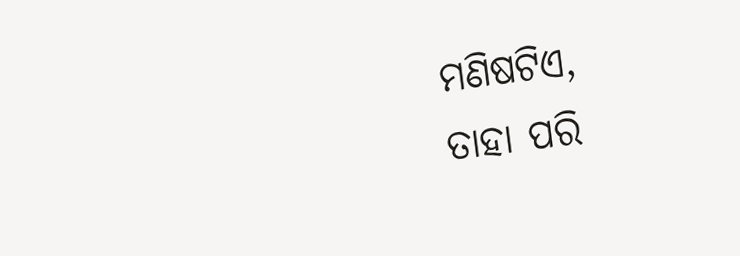ମଣିଷଟିଏ,
ତାହା ପରି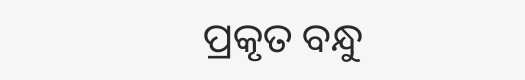ପ୍ରକୃତ ବନ୍ଧୁ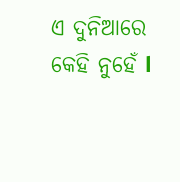ଏ ଦୁନିଆରେ କେହି ନୁହେଁ l